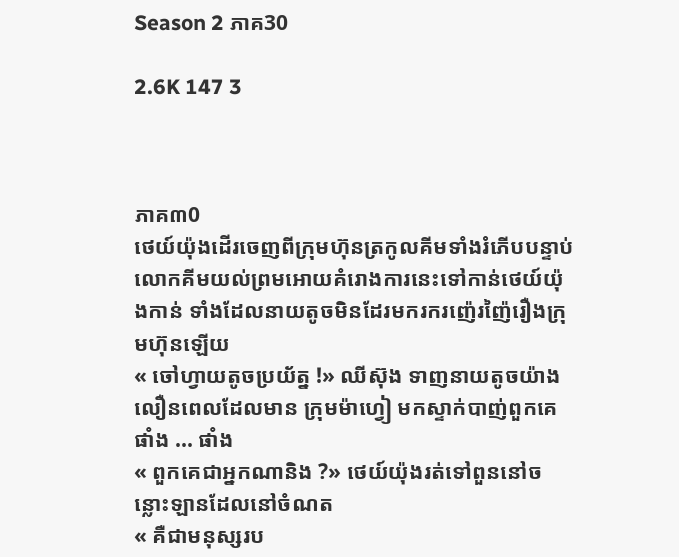Season 2 ភាគ30

2.6K 147 3



ភាគ៣0
ថេយ៍យ៉ុងដើរចេញពីក្រុមហ៊ុនត្រកូលគីមទាំងរំភើបបន្ទាប់លោកគីមយល់ព្រមអោយគំរោងការនេះទៅកាន់ថេយ៍យ៉ុងកាន់ ទាំងដែលនាយតូចមិនដែរមករករញ៉េរញ៉ៃរឿងក្រុមហ៊ុនឡើយ
« ចៅហ្វាយតូចប្រយ័ត្ន !» ឈីស៊ុង ទាញនាយតូចយ៉ាងលឿនពេលដែលមាន ក្រុមម៉ាហ្វៀ មកស្ទាក់បាញ់ពួកគេ
ផាំង ... ផាំង
« ពួកគេជាអ្នកណានិង ?» ថេយ៍យ៉ុងរត់ទៅពួននៅចន្លោះឡានដែលនៅចំណត
« គឺជាមនុស្សរប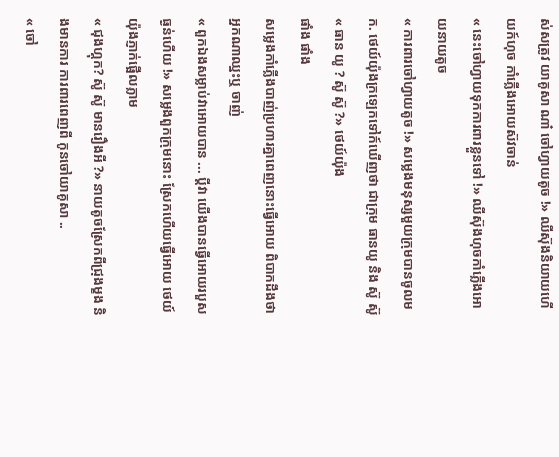ស់សត្រូវ យាគូសា ណា៎ ចៅហ្វាយតូច !» ឈីស៊ុងនិយាយហើយក៍ហុច កាំភ្លើងអោយស៊វចាន់
« នេះចៅហ្វាយទុកការពារខ្លួនទៅ !» ឈីស៊ុងហុចកាំភ្លើងអោយនាយតូច
« ការពារចៅហ្វាយតូច !» សម្លេងមនុស្សមួយក្រុមបានចូលមក. ថេយ៍យ៉ុងក្រឡេកទៅក៍ឃើញថា ជាក្រុម ធានយូ និង ស៊ូ ស៊ូ
« ធាន យូ ? ស៊ូ ស៊ូ ?» ថេយ៍យ៉ុង
ផាំង ផាំង
សម្លេងកាំភ្លើងបាញ់ប្រហារគ្នាពេញនោះធ្វើអោយ ពិបាកដឹងថា អ្នកណាឈ្នះឬ ចាញ់
« ពួកឯងសម្លាប់វាអោយបាន ... ប្តីវា យើងបានធ្វើអោយរបួសធ្ងន់ហើយ !» សម្លេងពួកក្រុមនោះ ស្រែកហើយធ្វើអោយ ថេយ៍យ៉ុងភ្ញាក់ផ្អើលភ្លាម
« ជុងហ្គុក? ស៊ូ ស៊ូ មានរឿងអី ?» នាយតូចស្រែកពីជ្រុងម្ខង និងមានការ ការពារពេញពី កូនចៅយាគូសា ..
« ចៅ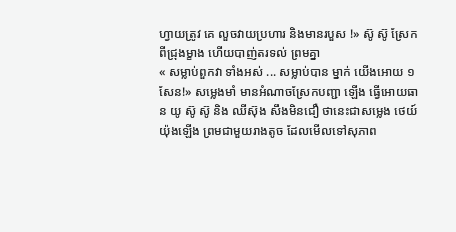ហ្វាយត្រូវ គេ លួចវាយប្រហារ និងមានរបួស !» ស៊ូ ស៊ូ ស្រែកពីជ្រុងម្ខាង ហើយបាញ់តរទល់ ព្រមគ្នា
« សម្លាប់ពួកវា ទាំងអស់ ... សម្លាប់បាន ម្នាក់ យើងអោយ ១ សែន!» សម្លេងមាំ មានអំណាចស្រែកបញ្ជា ឡើង ធ្វើអោយធាន យូ ស៊ូ ស៊ូ និង ឈីស៊ុង សឹងមិនជឿ ថានេះជាសម្លេង ថេយ៍យ៉ុងឡើង ព្រមជាមួយរាងតូច ដែលមើលទៅសុភាព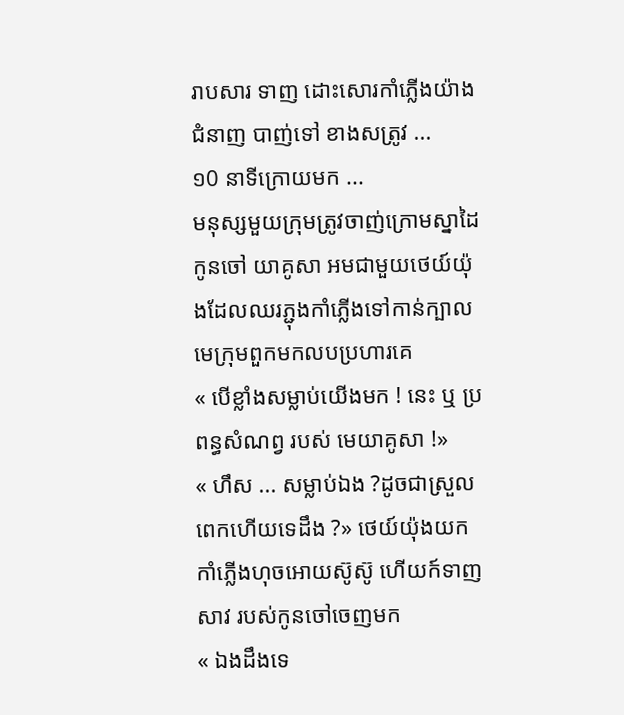រាបសារ ទាញ ដោះសោរកាំភ្លើងយ៉ាងជំនាញ បាញ់ទៅ ខាងសត្រូវ ...
១0 នាទីក្រោយមក ...
មនុស្សមួយក្រុមត្រូវចាញ់ក្រោមស្នាដៃកូនចៅ យាគូសា អមជាមួយថេយ៍យ៉ុងដែលឈរភ្ជុងកាំភ្លើងទៅកាន់ក្បាលមេក្រុមពួកមកលបប្រហារគេ
« បើខ្លាំងសម្លាប់យើងមក ! នេះ ឬ ប្រពន្ធសំណព្វ របស់ មេយាគូសា !»
« ហឹស ... សម្លាប់ឯង ?ដូចជាស្រួលពេកហើយទេដឹង ?» ថេយ៍យ៉ុងយកកាំភ្លើងហុចអោយស៊ូស៊ូ ហើយក៍ទាញសាវ របស់កូនចៅចេញមក
« ឯងដឹងទេ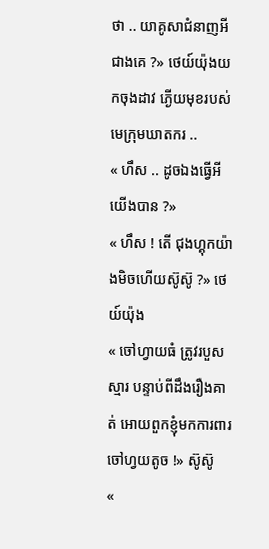ថា .. យាគូសាជំនាញអីជាងគេ ?» ថេយ៍យ៉ុងយកចុងដាវ ភ្ងើយមុខរបស់ មេក្រុមឃាតករ ..
« ហឹស .. ដូចឯងធ្វើអីយើងបាន ?»
« ហឹស ! តើ ជុងហ្គុកយ៉ាងមិចហើយស៊ូស៊ូ ?» ថេយ៍យ៉ុង
« ចៅហ្វាយធំ ត្រូវរបួសស្មារ បន្ទាប់ពីដឹងរឿងគាត់ អោយពួកខ្ញុំមកការពារចៅហ្វយតូច !» ស៊ូស៊ូ
«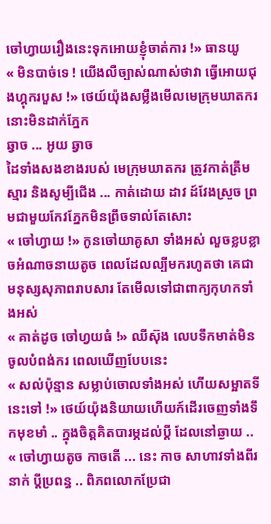ចៅហ្វាយរឿងនេះទុកអោយខ្ញុំចាត់ការ !» ធានយូ
« មិនបាច់ទេ ! យើងលឺច្បាស់ណាស់ថាវា ធ្វើអោយជុងហ្គុករបួស !» ថេយ៍យ៉ុងសម្លឹងមើលមេក្រុមឃាតករនោះមិនដាក់ភ្នែក
ឆ្វាច ... អូយ ឆ្វាច
ដៃទាំងសងខាងរបស់ មេក្រុមឃាតករ ត្រូវកាត់ត្រឹមស្មារ និងសូម្បីជើង ... កាត់ដោយ ដាវ ដ៍វែងស្រួច ព្រមជាមួយកែវភ្នែកមិនព្រឹចទាល់តែសោះ
« ចៅហ្វាយ !» កូនចៅយាគូសា ទាំងអស់ លួចខ្លបខ្លាចអំណាចនាយតូច ពេលដែលល្បីមករហូតថា គេជាមនុស្សសុភាពរាបសារ តែមើលទៅជាពាក្យកុហកទាំងអស់
« គាត់ដូច ចៅហ្វយធំ !» ឈីស៊ុង លេបទឹកមាត់មិនចូលបំពង់ករ ពេលឃើញបែបនេះ
« សល់ប៉ុន្មាន សម្លាប់ចោលទាំងអស់ ហើយសម្អាតទីនេះទៅ !» ថេយ៍យ៉ុងនិយាយហើយក៍ដើរចេញទាំងទឹកមុខមាំ .. ក្នុងចិត្តគិតបារម្ភដល់ប្តី ដែលនៅឆ្ងាយ ..
« ចៅហ្វាយតូច កាចតើ ... នេះ កាច សាហាវទាំងពីរនាក់ ប្តីប្រពន្ធ .. ពិភពលោកប្រែជា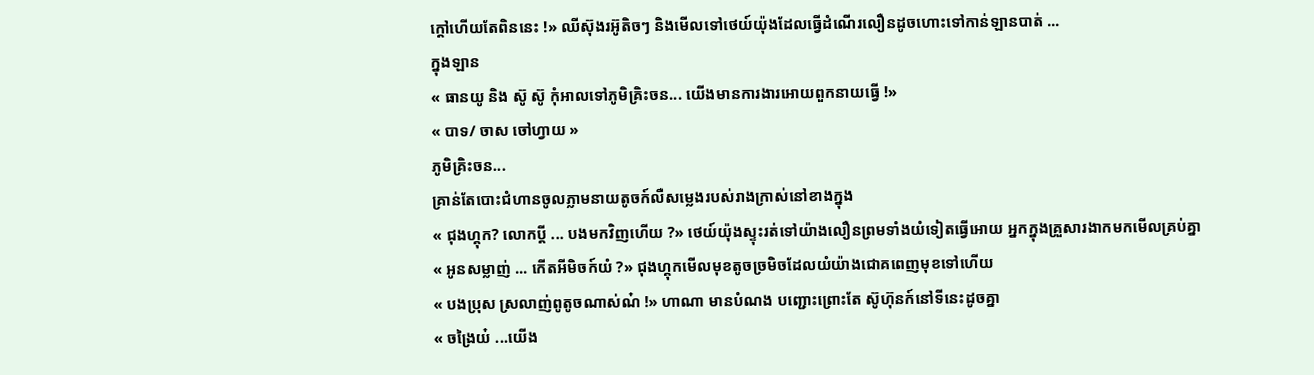ក្តៅហើយតែពិននេះ !» ឈីស៊ុងរអ៊ូតិចៗ និងមើលទៅថេយ៍យ៉ុងដែលធ្វើដំណើរលឿនដូចហោះទៅកាន់ឡានបាត់ ...
ក្នុងឡាន
« ធានយូ និង ស៊ូ ស៊ូ កុំអាលទៅភូមិគ្រិះចន... យើងមានការងារអោយពួកនាយធ្វើ !»
« បាទ/ ចាស ចៅហ្វាយ »
ភូមិគ្រិះចន...
គ្រាន់តែបោះជំហានចូលភ្លាមនាយតូចក៍លឺសម្លេងរបស់រាងក្រាស់នៅខាងក្នុង
« ជុងហ្គុក? លោកប្តី ... បងមកវិញហើយ ?» ថេយ៍យ៉ុងស្ទុះរត់ទៅយ៉ាងលឿនព្រមទាំងយំទៀតធ្វើអោយ អ្នកក្នុងគ្រួសារងាកមកមើលគ្រប់គ្នា
« អូនសម្លាញ់ ... កើតអីមិចក៍យំ ?» ជុងហ្គុកមើលមុខតូចច្រមិចដែលយំយ៉ាងជោគពេញមុខទៅហើយ
« បងប្រុស ស្រលាញ់ពូតូចណាស់ណ៎ !» ហាណា មានបំណង បញ្ជោះព្រោះតែ ស៊ូហ៊ុនក៍នៅទីនេះដូចគ្នា
« ចង្រៃយ៎ ...យើង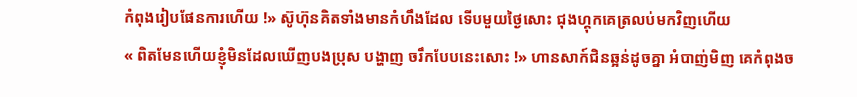កំពុងរៀបផែនការហើយ !» ស៊ូហ៊ុនគិតទាំងមានកំហឹងដែល ទើបមួយថ្ងៃសោះ ជុងហ្គុកគេត្រលប់មកវិញហើយ
« ពិតមែនហើយខ្ញុំមិនដែលឃើញបងប្រុស បង្ហាញ ចរឹកបែបនេះសោះ !» ហានសាក៍ជិនឆ្អន់ដូចគ្នា អំបាញ់មិញ គេកំពុងច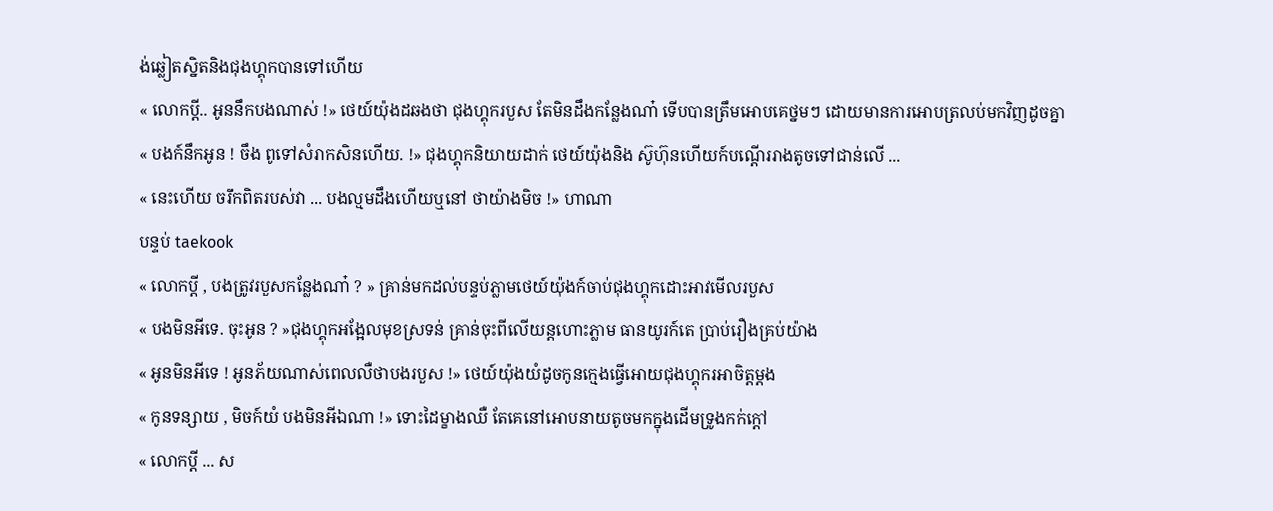ង់ឆ្លៀតស្និតនិងជុងហ្គុកបានទៅហើយ
« លោកប្តី.. អូននឹកបងណាស់ !» ថេយ៍យ៉ុងដឆងថា ជុងហ្គុករបួស តែមិនដឹងកន្លែងណា៎ ទើបបានត្រឹមអោបគេថ្នមៗ ដោយមានការអោបត្រលប់មកវិញដូចគ្នា
« បងក៍នឹកអូន ! ចឹង ពូទៅសំរាកសិនហើយ. !» ជុងហ្គុកនិយាយដាក់ ថេយ៍យ៉ុងនិង ស៊ូហ៊ុនហើយក៍បណ្តើររាងតូចទៅជាន់លើ ...
« នេះហើយ ចរឹកពិតរបស់វា ... បងល្មមដឹងហើយឬនៅ ថាយ៉ាងមិច !» ហាណា
បន្ទប់ taekook
« លោកប្តី , បងត្រូវរបួសកន្លែងណា៎ ? » គ្រាន់មកដល់បន្ទប់ភ្លាមថេយ៍យ៉ុងក៍ចាប់ជុងហ្គុកដោះអាវមើលរបួស
« បងមិនអីទេ. ចុះអូន ? »ជុងហ្គុកអង្អែលមុខស្រទន់ គ្រាន់ចុះពីលើយន្តហោះភ្លាម ធានយូរក៍តេ ប្រាប់រឿងគ្រប់យ៉ាង
« អូនមិនអីទេ ! អូនភ័យណាស់ពេលលឺថាបងរបួស !» ថេយ៍យ៉ុងយំដូចកូនក្មេងធ្វើអោយជុងហ្គុករអាចិត្តម្តង
« កូនទន្សាយ , មិចក៍យំ បងមិនអីឯណា !» ទោះដៃម្ខាងឈឺ តែគេនៅអោបនាយតូចមកក្នុងដើមទ្រូងកក់ក្តៅ
« លោកប្តី ... ស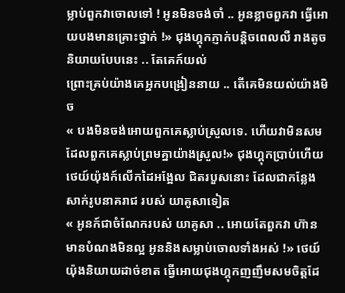ម្លាប់ពួកវាចោលទៅ ! អូនមិនចង់ចាំ .. អូនខ្លាចពួកវា ធ្វើអោយបងមានគ្រោះថ្នាក់ !» ជុងហ្គុកភ្ញាក់បន្តិចពេលលឺ រាងតូចនិយាយបែបនេះ .. តែគេក៍យល់
ព្រោះគ្រប់យ៉ាងគេអ្នកបង្រៀននាយ .. តើគេមិនយល់យ៉ាងមិច
« បងមិនចង់អោយពួកគេស្លាប់ស្រួលទេ. ហើយវាមិនសមដែលពួកគេស្លាប់ព្រមគ្នាយ៉ាងស្រួល!» ជុងហ្គុកប្រាប់ហើយ ថេយ៍យ៉ុងក៍លើកដៃអង្អែល ជិតរបួសនោះ ដែលជាកន្លែងសាក់រូបនាគរាជ របស់ យាគូសាទៀត
« អូនក៍ជាចំណែករបស់ យាគូសា .. អោយតែពួកវា ហ៊ាន មានបំណងមិនល្អ អូននិងសម្លាប់ចោលទាំងអស់ !» ថេយ៍យ៉ុងនិយាយដាច់ខាត ធ្វើអោយជុងហ្គុកញញឹមសមចិត្តដែ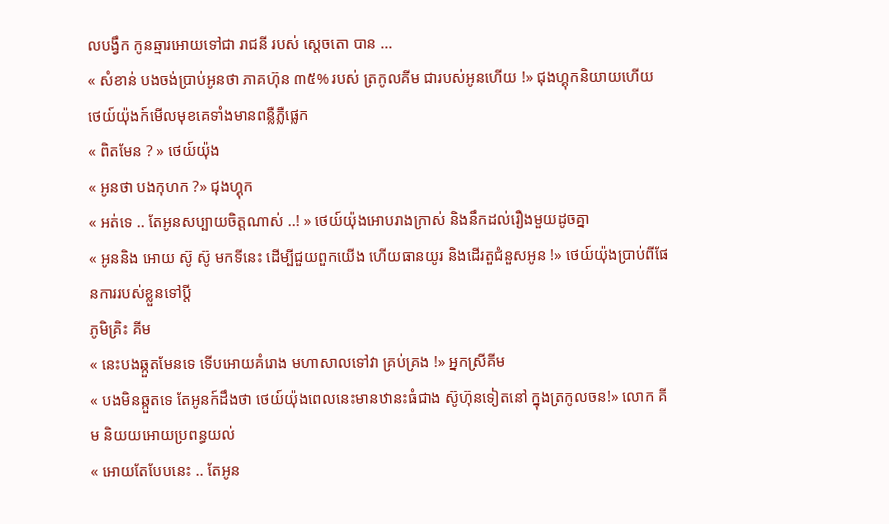លបង្វឹក កូនឆ្មារអោយទៅជា រាជនី របស់ ស្តេចតោ បាន ...
« សំខាន់ បងចង់ប្រាប់អូនថា ភាគហ៊ុន ៣៥% របស់ ត្រកូលគីម ជារបស់អូនហើយ !» ជុងហ្គុកនិយាយហើយ ថេយ៍យ៉ុងក៍មើលមុខគេទាំងមានពន្លឺភ្លឺផ្លេក
« ពិតមែន ? » ថេយ៍យ៉ុង
« អូនថា បងកុហក ?» ជុងហ្គុក
« អត់ទេ .. តែអូនសប្បាយចិត្តណាស់ ..! » ថេយ៍យ៉ុងអោបរាងក្រាស់ និងនឹកដល់រឿងមួយដូចគ្នា
« អូននិង អោយ ស៊ូ ស៊ូ មកទីនេះ ដើម្បីជួយពួកយើង ហើយធានយូរ និងដើរតួជំនួសអូន !» ថេយ៍យ៉ុងប្រាប់ពីផែនការរបស់ខ្លួនទៅប្តី
ភូមិគ្រិះ គីម
« នេះបងឆ្កួតមែនទេ ទើបអោយគំរោង មហាសាលទៅវា គ្រប់គ្រង !» អ្នកស្រីគីម
« បងមិនឆ្កួតទេ តែអូនក៍ដឹងថា ថេយ៍យ៉ុងពេលនេះមានឋានះធំជាង ស៊ូហ៊ុនទៀតនៅ ក្នុងត្រកូលចន!» លោក គីម និយយអោយប្រពន្ធយល់
« អោយតែបែបនេះ .. តែអូន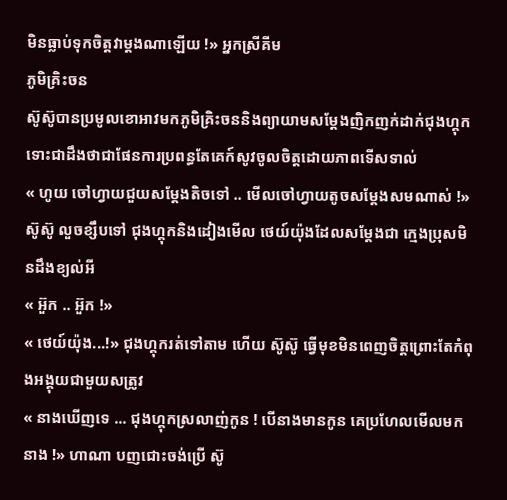មិនធ្លាប់ទុកចិត្តវាម្តងណាឡើយ !» អ្នកស្រីគីម
ភូមិគ្រិះចន
ស៊ូស៊ូបានប្រមូលខោអាវមកភូមិគ្រិះចននិងព្យាយាមសម្តែងញិកញក់ដាក់ជុងហ្គុកទោះជាដឹងថាជាផែនការប្រពន្ធតែគេក៍សូវចូលចិត្តដោយភាពទើសទាល់
« ហូយ ចៅហ្វាយជួយសម្តែងតិចទៅ .. មើលចៅហ្វាយតូចសម្តែងសមណាស់ !» ស៊ូស៊ូ លួចខ្សឹបទៅ ជុងហ្គុកនិងដៀងមើល ថេយ៍យ៉ុងដែលសម្តែងជា ក្មេងប្រុសមិនដឹងខ្យល់អី
« អ៊ួក .. អ៊ួក !»
« ថេយ៍យ៉ុង...!» ជុងហ្គុករត់ទៅតាម ហើយ ស៊ូស៊ូ ធ្វើមុខមិនពេញចិត្តព្រោះតែកំពុងអង្គុយជាមួយសត្រូវ
« នាងឃើញទេ ... ជុងហ្គុកស្រលាញ់កូន ! បើនាងមានកូន គេប្រហែលមើលមកនាង !» ហាណា បញជោះចង់ប្រើ ស៊ូ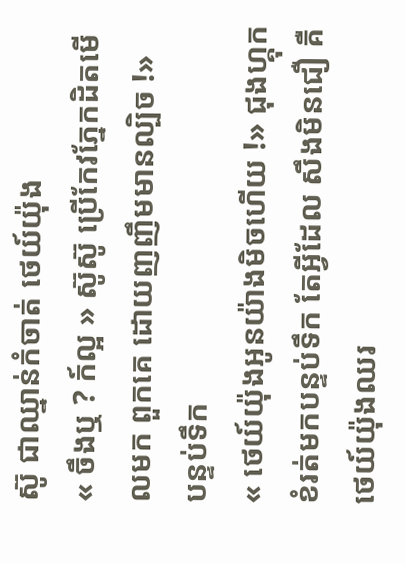ស៊ូ ជាឈ្នាន់កំចាត់ ថេយ៍យ៉ុង
« ចឹងឬ ? ក៍ល្អ » ស៊ូស៊ូ ប្រើកែវភ្នែកដិតមើលមក ពួកគេ ដោយញញឹមមានល្បិច !»
បន្ទប់ទឹក
« ថេយ៍យ៉ុងអូនយ៉ាងមិចហើយ !» ជុងហ្គុកខំរត់មកបន្ទប់ទឹក តែអ្វីដែល សឹងមិនជឿ គឺថេយ៍យ៉ុងឈរ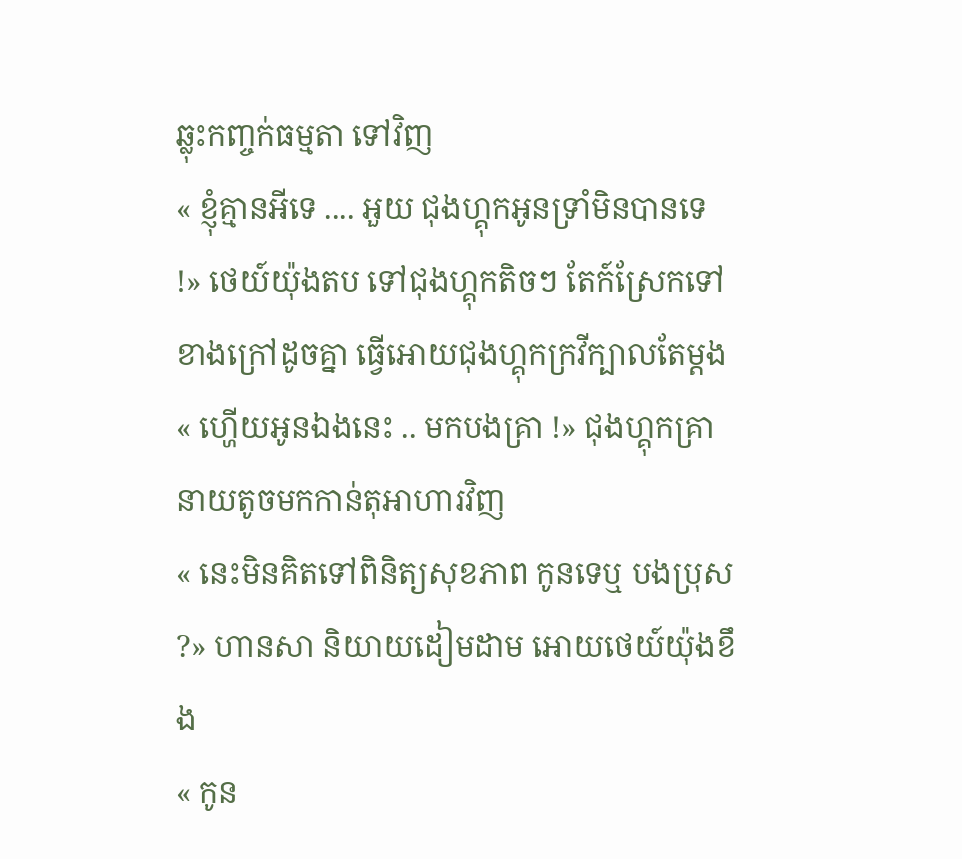ឆ្លុះកញ្ចក់ធម្មតា ទៅវិញ
« ខ្ញុំគ្មានអីទេ .... អួយ ជុងហ្គុកអូនទ្រាំមិនបានទេ !» ថេយ៍យ៉ុងតប ទៅជុងហ្គុកតិចៗ តែក៍ស្រែកទៅខាងក្រៅដូចគ្នា ធ្វើអោយជុងហ្គុកក្រវីក្បាលតែម្តង
« ហ្ហើយអូនឯងនេះ .. មកបងគ្រា !» ជុងហ្គុកគ្រានាយតូចមកកាន់តុអាហារវិញ
« នេះមិនគិតទៅពិនិត្យសុខភាព កូនទេឬ បងប្រុស ?» ហានសា និយាយដៀមដាម អោយថេយ៍យ៉ុងខឹង
« កូន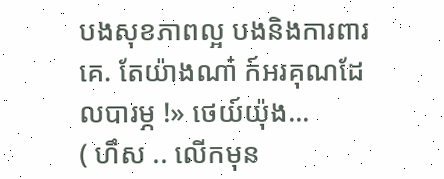បងសុខភាពល្អ បងនិងការពារគេ. តែយ៉ាងណា៎ ក៍អរគុណដែលបារម្ភ !» ថេយ៍យ៉ុង...
( ហឹស .. លើកមុន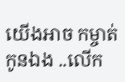យើងអាច កម្ចាត់កូនឯង ..លើក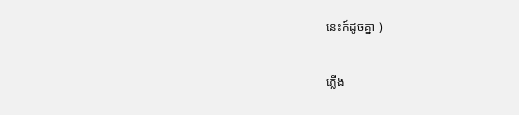នេះក៍ដូចគ្នា )

ភ្លើង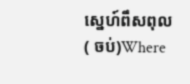ស្នេហ៍ពឹសពុល ( ចប់)Where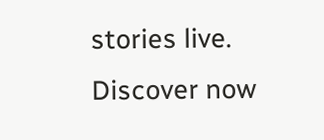stories live. Discover now